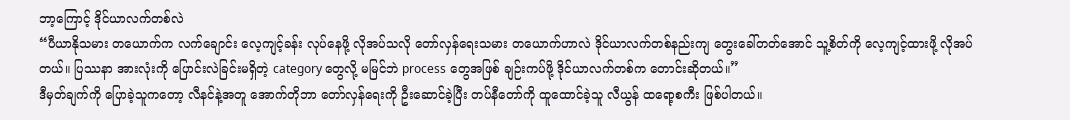ဘာ့ကြောင့် ဒိုင်ယာလက်တစ်လဲ
“ပီယာနိုသမား တယောက်က လက်ချောင်း လေ့ကျင့်ခန်း လုပ်နေဖို့ လိုအပ်သလို တော်လှန်ရေးသမား တယောက်ဟာလဲ ဒိုင်ယာလက်တစ်နည်းကျ တွေးခေါ်တတ်အောင် သူ့စိတ်ကို လေ့ကျင့်ထားဖို့ လိုအပ်တယ်။ ပြဿနာ အားလုံးကို ပြောင်းလဲခြင်းမရှိတဲ့ category တွေလို့ မမြင်ဘဲ process တွေအဖြစ် ချဉ်းကပ်ဖို့ ဒိုင်ယာလက်တစ်က တောင်းဆိုတယ်။”
ဒီမှတ်ချက်ကို ပြောခဲ့သူကတော့ လီနင်နဲ့အတူ အောက်တိုဘာ တော်လှန်ရေးကို ဦးဆောင်ခဲ့ပြီး တပ်နီတော်ကို ထူထောင်ခဲ့သူ လီယွန် ထရော့စကီး ဖြစ်ပါတယ်။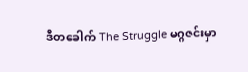ဒီတခေါက် The Struggle မဂ္ဂဇင်းမှာ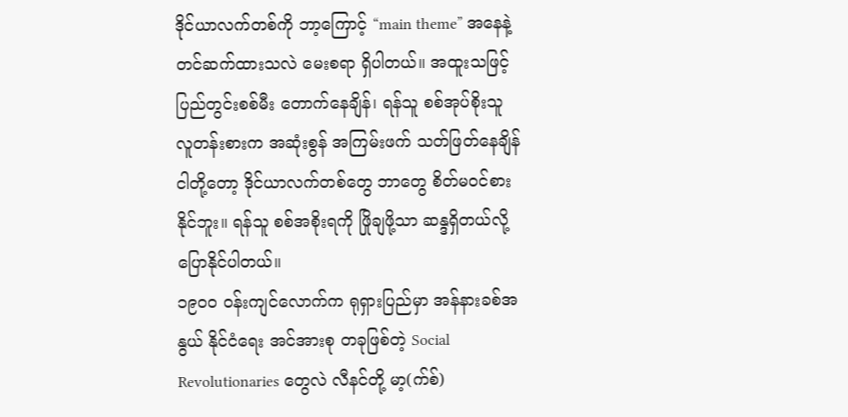ဒိုင်ယာလက်တစ်ကို ဘာ့ကြောင့် “main theme” အနေနဲ့ တင်ဆက်ထားသလဲ မေးစရာ ရှိပါတယ်။ အထူးသဖြင့် ပြည်တွင်းစစ်မီး တောက်နေချိန်၊ ရန်သူ စစ်အုပ်စိုးသူ လူတန်းစားက အဆုံးစွန် အကြမ်းဖက် သတ်ဖြတ်နေချိန် ငါတို့တော့ ဒိုင်ယာလက်တစ်တွေ ဘာတွေ စိတ်မဝင်စားနိုင်ဘူး။ ရန်သူ စစ်အစိုးရကို ဖြိုချဖို့သာ ဆန္ဒရှိတယ်လို့ ပြောနိုင်ပါတယ်။
၁၉၀၀ ဝန်းကျင်လောက်က ရုရှားပြည်မှာ အန်နားခစ်အနွယ် နိုင်ငံရေး အင်အားစု တခုဖြစ်တဲ့ Social Revolutionaries တွေလဲ လီနင်တို့ မာ့(က်စ်)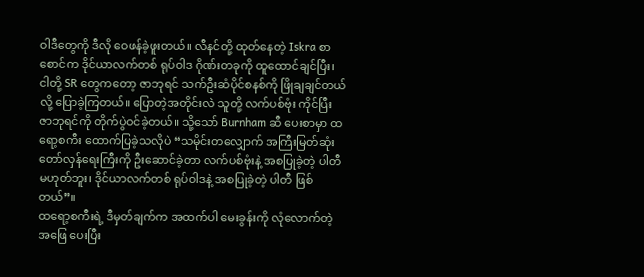ဝါဒီတွေကို ဒီလို ဝေဖန်ခဲ့ဖူးတယ်။ လီနင်တို့ ထုတ်နေတဲ့ Iskra စာစောင်က ဒိုင်ယာလက်တစ် ရုပ်ဝါဒ ဂိုဏ်းတခုကို ထူထောင်ချင်ပြီး၊ ငါတို့ SR တွေကတော့ ဇာဘုရင် သက်ဦးဆံပိုင်စနစ်ကို ဖြိုချချင်တယ်လို့ ပြောခဲ့ကြတယ်။ ပြောတဲ့အတိုင်းလဲ သူတို့ လက်ပစ်ဗုံး ကိုင်ပြီး ဇာဘုရင်ကို တိုက်ပွဲဝင်ခဲ့တယ်။ သို့သော် Burnham ဆီ ပေးစာမှာ ထရော့စကီး ထောက်ပြခဲ့သလိုပဲ “သမိုင်းတလျှောက် အကြီးမြတ်ဆုံး တော်လှန်ရေးကြီးကို ဦးဆောင်ခဲ့တာ လက်ပစ်ဗုံးနဲ့ အစပြုခဲ့တဲ့ ပါတီ မဟုတ်ဘူး၊ ဒိုင်ယာလက်တစ် ရုပ်ဝါဒနဲ့ အစပြုခဲ့တဲ့ ပါတီ ဖြစ်တယ်”။
ထရော့စကီးရဲ့ ဒီမှတ်ချက်က အထက်ပါ မေးခွန်းကို လုံလောက်တဲ့ အဖြေ ပေးပြီး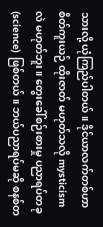သားလို့ ယုံကြည်ပါတယ်။ ဒိုင်ယာလက်တစ်ဟာ စိတ်ကူးယဉ် ထိုးဇာတ် မဟုတ်သလို mysticism လဲ မဟုတ်ဘူး။ တွေးခေါ်စဉ်းစားမှု ပညာရပ်တခု (science) ဖြစ်တယ်။ ဘယ်ပညာရပ်မဆို စနစ်တ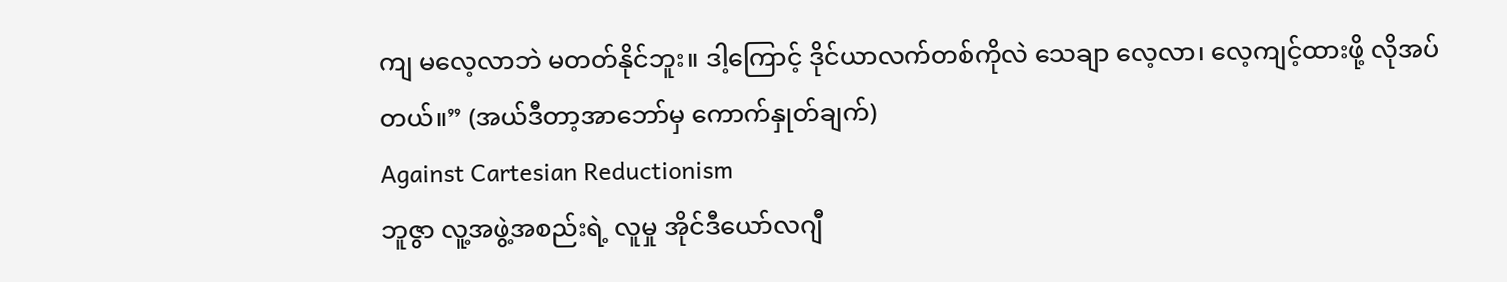ကျ မလေ့လာဘဲ မတတ်နိုင်ဘူး။ ဒါ့ကြောင့် ဒိုင်ယာလက်တစ်ကိုလဲ သေချာ လေ့လာ၊ လေ့ကျင့်ထားဖို့ လိုအပ်တယ်။” (အယ်ဒီတာ့အာဘော်မှ ကောက်နှုတ်ချက်)
Against Cartesian Reductionism
ဘူဇွာ လူ့အဖွဲ့အစည်းရဲ့ လူမှု အိုင်ဒီယော်လဂျီ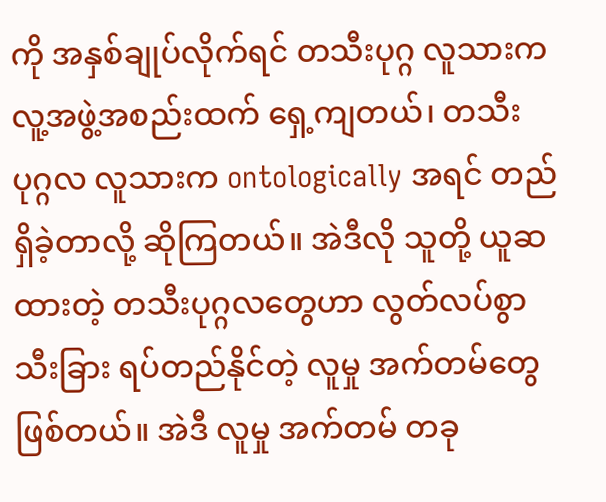ကို အနှစ်ချုပ်လိုက်ရင် တသီးပုဂ္ဂ လူသားက လူ့အဖွဲ့အစည်းထက် ရှေ့ကျတယ်၊ တသီးပုဂ္ဂလ လူသားက ontologically အရင် တည်ရှိခဲ့တာလို့ ဆိုကြတယ်။ အဲဒီလို သူတို့ ယူဆထားတဲ့ တသီးပုဂ္ဂလတွေဟာ လွတ်လပ်စွာ သီးခြား ရပ်တည်နိုင်တဲ့ လူမှု အက်တမ်တွေ ဖြစ်တယ်။ အဲဒီ လူမှု အက်တမ် တခု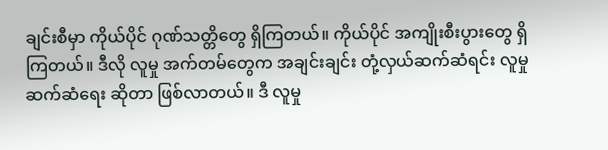ချင်းစီမှာ ကိုယ်ပိုင် ဂုဏ်သတ္တိတွေ ရှိကြတယ်။ ကိုယ်ပိုင် အကျိုးစီးပွားတွေ ရှိကြတယ်။ ဒီလို လူမှု အက်တမ်တွေက အချင်းချင်း တုံ့လှယ်ဆက်ဆံရင်း လူမှု ဆက်ဆံရေး ဆိုတာ ဖြစ်လာတယ်။ ဒီ လူမှု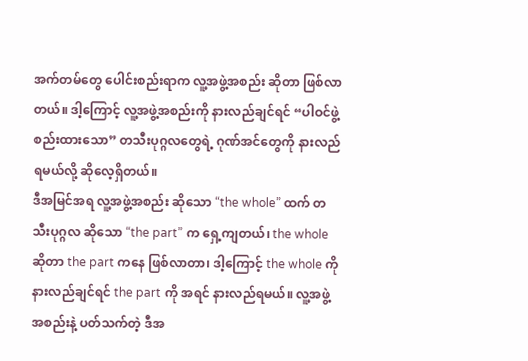အက်တမ်တွေ ပေါင်းစည်းရာက လူ့အဖွဲ့အစည်း ဆိုတာ ဖြစ်လာတယ်။ ဒါ့ကြောင့် လူ့အဖွဲ့အစည်းကို နားလည်ချင်ရင် “ပါဝင်ဖွဲ့စည်းထားသော” တသီးပုဂ္ဂလတွေရဲ့ ဂုဏ်အင်တွေကို နားလည်ရမယ်လို့ ဆိုလေ့ရှိတယ်။
ဒီအမြင်အရ လူ့အဖွဲ့အစည်း ဆိုသော “the whole” ထက် တသီးပုဂ္ဂလ ဆိုသော “the part” က ရှေ့ကျတယ်၊ the whole ဆိုတာ the part ကနေ ဖြစ်လာတာ၊ ဒါ့ကြောင့် the whole ကို နားလည်ချင်ရင် the part ကို အရင် နားလည်ရမယ်။ လူ့အဖွဲ့အစည်းနဲ့ ပတ်သက်တဲ့ ဒီအ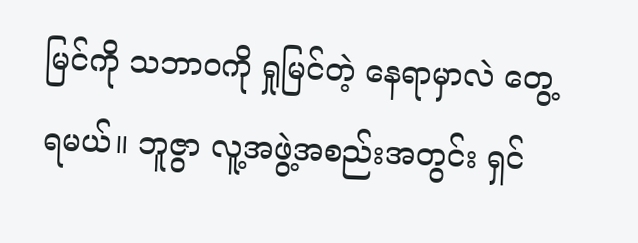မြင်ကို သဘာဝကို ရှုမြင်တဲ့ နေရာမှာလဲ တွေ့ရမယ်။ ဘူဇွာ လူ့အဖွဲ့အစည်းအတွင်း ရှင်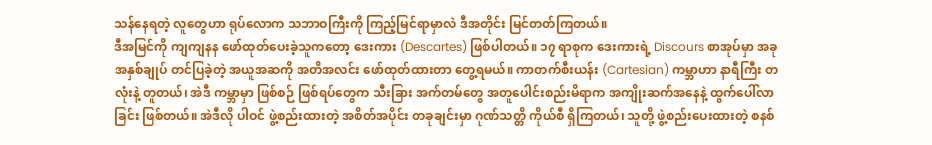သန်နေရတဲ့ လူတွေဟာ ရုပ်လောက သဘာဝကြီးကို ကြည့်မြင်ရာမှာလဲ ဒီအတိုင်း မြင်တတ်ကြတယ်။
ဒီအမြင်ကို ကျကျနန ဖော်ထုတ်ပေးခဲ့သူကတော့ ဒေးကား (Descartes) ဖြစ်ပါတယ်။ ၁၇ ရာစုက ဒေးကားရဲ့ Discours စာအုပ်မှာ အခု အနှစ်ချုပ် တင်ပြခဲ့တဲ့ အယူအဆကို အတိအလင်း ဖော်ထုတ်ထားတာ တွေ့ရမယ်။ ကာတက်စီးယန်း (Cartesian) ကမ္ဘာဟာ နာရီကြီး တလုံးနဲ့ တူတယ်၊ အဲဒီ ကမ္ဘာမှာ ဖြစ်စဉ် ဖြစ်ရပ်တွေက သီးခြား အက်တမ်တွေ အတူပေါင်းစည်းမိရာက အကျိုးဆက်အနေနဲ့ ထွက်ပေါ်လာခြင်း ဖြစ်တယ်။ အဲဒီလို ပါဝင် ဖွဲ့စည်းထားတဲ့ အစိတ်အပိုင်း တခုချင်းမှာ ဂုဏ်သတ္တိ ကိုယ်စီ ရှိကြတယ်၊ သူတို့ ဖွဲ့စည်းပေးထားတဲ့ စနစ်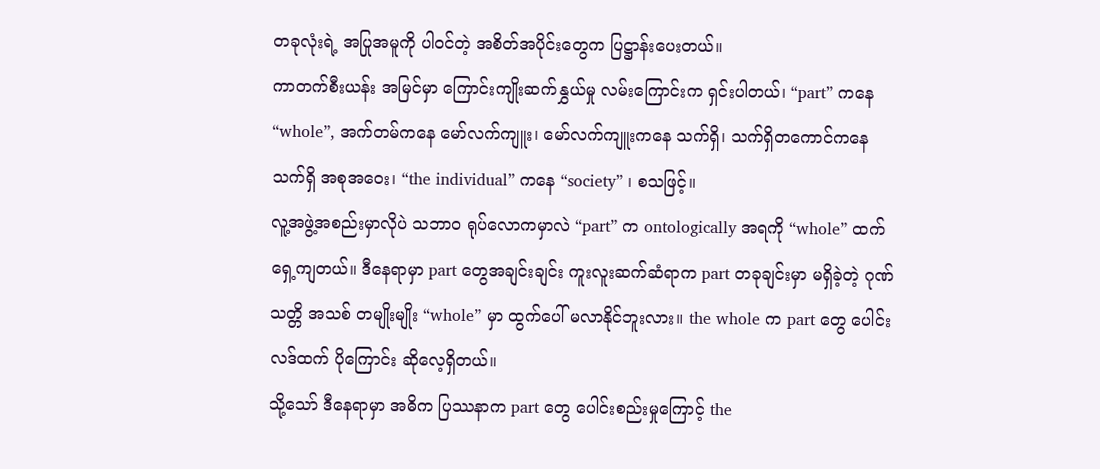တခုလုံးရဲ့ အပြုအမူကို ပါဝင်တဲ့ အစိတ်အပိုင်းတွေက ပြဋ္ဌာန်းပေးတယ်။
ကာတက်စီးယန်း အမြင်မှာ ကြောင်းကျိုးဆက်နွှယ်မှု လမ်းကြောင်းက ရှင်းပါတယ်၊ “part” ကနေ “whole”, အက်တမ်ကနေ မော်လက်ကျူး၊ မော်လက်ကျူးကနေ သက်ရှိ၊ သက်ရှိတကောင်ကနေ သက်ရှိ အစုအဝေး၊ “the individual” ကနေ “society” ၊ စသဖြင့်။
လူ့အဖွဲ့အစည်းမှာလိုပဲ သဘာဝ ရုပ်လောကမှာလဲ “part” က ontologically အရကို “whole” ထက် ရှေ့ကျတယ်။ ဒီနေရာမှာ part တွေအချင်းချင်း ကူးလူးဆက်ဆံရာက part တခုချင်းမှာ မရှိခဲ့တဲ့ ဂုဏ်သတ္တိ အသစ် တမျိုးမျိုး “whole” မှာ ထွက်ပေါ် မလာနိုင်ဘူးလား။ the whole က part တွေ ပေါင်းလဒ်ထက် ပိုကြောင်း ဆိုလေ့ရှိတယ်။
သို့သော် ဒီနေရာမှာ အဓိက ပြဿနာက part တွေ ပေါင်းစည်းမှုကြောင့် the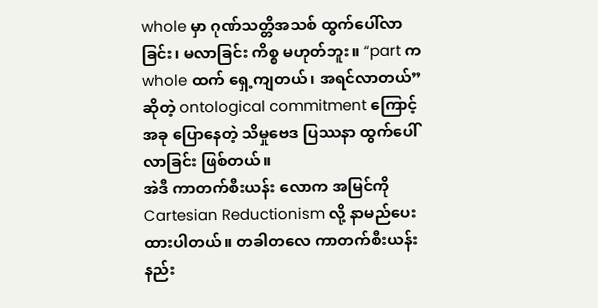whole မှာ ဂုဏ်သတ္တိအသစ် ထွက်ပေါ်လာခြင်း၊ မလာခြင်း ကိစ္စ မဟုတ်ဘူး။ “part က whole ထက် ရှေ့ကျတယ်၊ အရင်လာတယ်” ဆိုတဲ့ ontological commitment ကြောင့် အခု ပြောနေတဲ့ သိမှုဗေဒ ပြဿနာ ထွက်ပေါ်လာခြင်း ဖြစ်တယ်။
အဲဒီ ကာတက်စီးယန်း လောက အမြင်ကို Cartesian Reductionism လို့ နာမည်ပေးထားပါတယ်။ တခါတလေ ကာတက်စီးယန်း နည်း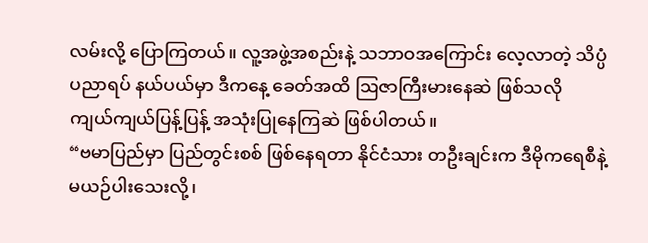လမ်းလို့ ပြောကြတယ်။ လူ့အဖွဲ့အစည်းနဲ့ သဘာဝအကြောင်း လေ့လာတဲ့ သိပ္ပံပညာရပ် နယ်ပယ်မှာ ဒီကနေ့ ခေတ်အထိ ဩဇာကြီးမားနေဆဲ ဖြစ်သလို ကျယ်ကျယ်ပြန့်ပြန့် အသုံးပြုနေကြဆဲ ဖြစ်ပါတယ်။
“ဗမာပြည်မှာ ပြည်တွင်းစစ် ဖြစ်နေရတာ နိုင်ငံသား တဦးချင်းက ဒီမိုကရေစီနဲ့ မယဉ်ပါးသေးလို့၊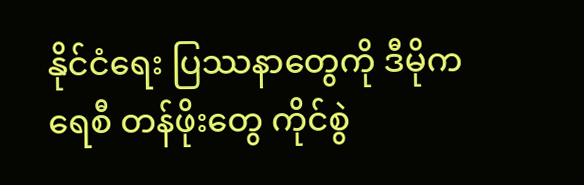နိုင်ငံရေး ပြဿနာတွေကို ဒီမိုကရေစီ တန်ဖိုးတွေ ကိုင်စွဲ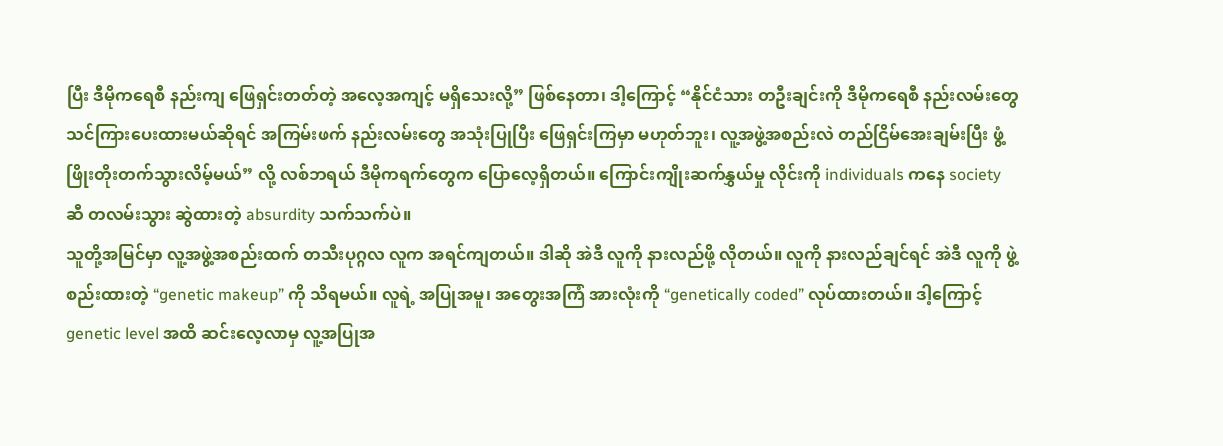ပြီး ဒီမိုကရေစီ နည်းကျ ဖြေရှင်းတတ်တဲ့ အလေ့အကျင့် မရှိသေးလို့” ဖြစ်နေတာ၊ ဒါ့ကြောင့် “နိုင်ငံသား တဦးချင်းကို ဒီမိုကရေစီ နည်းလမ်းတွေ သင်ကြားပေးထားမယ်ဆိုရင် အကြမ်းဖက် နည်းလမ်းတွေ အသုံးပြုပြီး ဖြေရှင်းကြမှာ မဟုတ်ဘူး၊ လူ့အဖွဲ့အစည်းလဲ တည်ငြိမ်အေးချမ်းပြီး ဖွံ့ဖြိုးတိုးတက်သွားလိမ့်မယ်” လို့ လစ်ဘရယ် ဒီမိုကရက်တွေက ပြောလေ့ရှိတယ်။ ကြောင်းကျိုးဆက်နွှယ်မှု လိုင်းကို individuals ကနေ society ဆီ တလမ်းသွား ဆွဲထားတဲ့ absurdity သက်သက်ပဲ။
သူတို့အမြင်မှာ လူ့အဖွဲ့အစည်းထက် တသီးပုဂ္ဂလ လူက အရင်ကျတယ်။ ဒါဆို အဲဒီ လူကို နားလည်ဖို့ လိုတယ်။ လူကို နားလည်ချင်ရင် အဲဒီ လူကို ဖွဲ့စည်းထားတဲ့ “genetic makeup” ကို သိရမယ်။ လူရဲ့ အပြုအမူ၊ အတွေးအကြံ အားလုံးကို “genetically coded” လုပ်ထားတယ်။ ဒါ့ကြောင့် genetic level အထိ ဆင်းလေ့လာမှ လူ့အပြုအ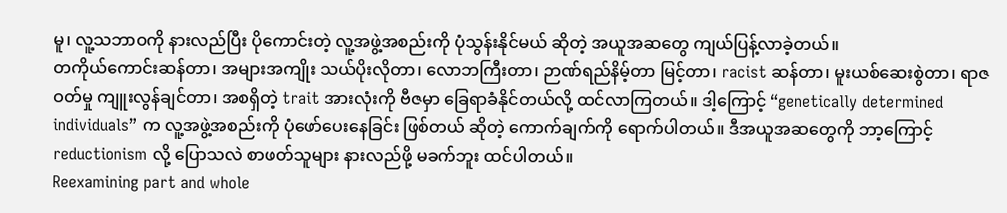မူ၊ လူ့သဘာဝကို နားလည်ပြီး ပိုကောင်းတဲ့ လူ့အဖွဲ့အစည်းကို ပုံသွန်းနိုင်မယ် ဆိုတဲ့ အယူအဆတွေ ကျယ်ပြန့်လာခဲ့တယ်။
တကိုယ်ကောင်းဆန်တာ၊ အများအကျိုး သယ်ပိုးလိုတာ၊ လောဘကြီးတာ၊ ဉာဏ်ရည်နိမ့်တာ မြင့်တာ၊ racist ဆန်တာ၊ မူးယစ်ဆေးစွဲတာ၊ ရာဇဝတ်မှု ကျူးလွန်ချင်တာ၊ အစရှိတဲ့ trait အားလုံးကို ဗီဇမှာ ခြေရာခံနိုင်တယ်လို့ ထင်လာကြတယ်။ ဒါ့ကြောင့် “genetically determined individuals” က လူ့အဖွဲ့အစည်းကို ပုံဖော်ပေးနေခြင်း ဖြစ်တယ် ဆိုတဲ့ ကောက်ချက်ကို ရောက်ပါတယ်။ ဒီအယူအဆတွေကို ဘာ့ကြောင့် reductionism လို့ ပြောသလဲ စာဖတ်သူများ နားလည်ဖို့ မခက်ဘူး ထင်ပါတယ်။
Reexamining part and whole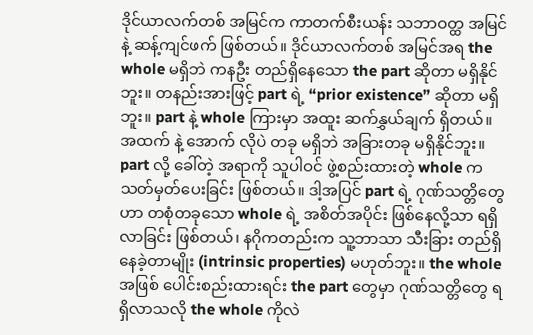ဒိုင်ယာလက်တစ် အမြင်က ကာတက်စီးယန်း သဘာဝတ္ထ အမြင်နဲ့ ဆန့်ကျင်ဖက် ဖြစ်တယ်။ ဒိုင်ယာလက်တစ် အမြင်အရ the whole မရှိဘဲ ကနဦး တည်ရှိနေသော the part ဆိုတာ မရှိနိုင်ဘူး။ တနည်းအားဖြင့် part ရဲ့ “prior existence” ဆိုတာ မရှိဘူး။ part နဲ့ whole ကြားမှာ အထူး ဆက်နွှယ်ချက် ရှိတယ်။ အထက် နဲ့ အောက် လိုပဲ တခု မရှိဘဲ အခြားတခု မရှိနိုင်ဘူး။ part လို့ ခေါ်တဲ့ အရာကို သူပါဝင် ဖွဲ့စည်းထားတဲ့ whole က သတ်မှတ်ပေးခြင်း ဖြစ်တယ်။ ဒါ့အပြင် part ရဲ့ ဂုဏ်သတ္တိတွေဟာ တစုံတခုသော whole ရဲ့ အစိတ်အပိုင်း ဖြစ်နေလို့သာ ရရှိလာခြင်း ဖြစ်တယ်၊ နဂိုကတည်းက သူ့ဘာသာ သီးခြား တည်ရှိနေခဲ့တာမျိုး (intrinsic properties) မဟုတ်ဘူး။ the whole အဖြစ် ပေါင်းစည်းထားရင်း the part တွေမှာ ဂုဏ်သတ္တိတွေ ရရှိလာသလို the whole ကိုလဲ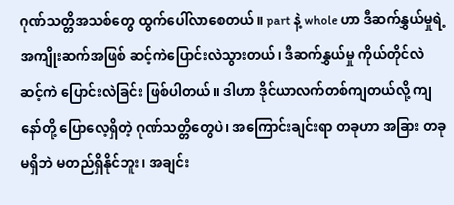ဂုဏ်သတ္တိအသစ်တွေ ထွက်ပေါ်လာစေတယ်။ part နဲ့ whole ဟာ ဒီဆက်နွှယ်မှုရဲ့ အကျိုးဆက်အဖြစ် ဆင့်ကဲပြောင်းလဲသွားတယ်၊ ဒီဆက်နွှယ်မှု ကိုယ်တိုင်လဲ ဆင့်ကဲ ပြောင်းလဲခြင်း ဖြစ်ပါတယ်။ ဒါဟာ ဒိုင်ယာလက်တစ်ကျတယ်လို့ ကျနော်တို့ ပြောလေ့ရှိတဲ့ ဂုဏ်သတ္တိတွေပဲ၊ အကြောင်းချင်းရာ တခုဟာ အခြား တခု မရှိဘဲ မတည်ရှိနိုင်ဘူး၊ အချင်း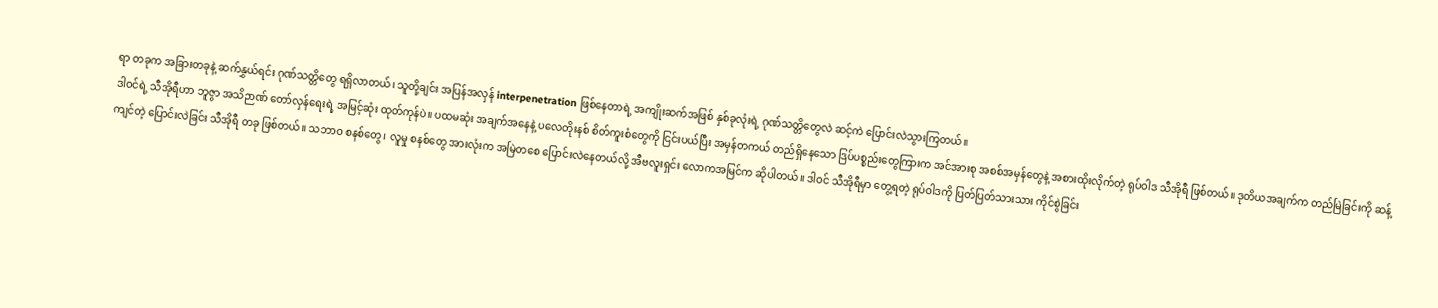ရာ တခုက အခြားတခုနဲ့ ဆက်နွှယ်ရင်း ဂုဏ်သတ္တိတွေ ရရှိလာတယ်၊ သူတို့ချင်း အပြန်အလှန် interpenetration ဖြစ်နေတာရဲ့ အကျိုးဆက်အဖြစ် နှစ်ခုလုံးရဲ့ ဂုဏ်သတ္တိတွေလဲ ဆင့်ကဲ ပြောင်းလဲသွားကြတယ်။
ဒါဝင်ရဲ့ သီအိုရီဟာ ဘူဇွာ အသိဉာဏ် တော်လှန်ရေးရဲ့ အမြင့်ဆုံး ထုတ်ကုန်ပဲ။ ပထမဆုံး အချက်အနေနဲ့ ပလေတိုးနစ် စိတ်ကူးစံတွေကို ငြင်းပယ်ပြီး အမှန်တကယ် တည်ရှိနေသော ဒြပ်ပစ္စည်းတွေကြားက အင်အားစု အစစ်အမှန်တွေနဲ့ အစားထိုးလိုက်တဲ့ ရုပ်ဝါဒ သီအိုရီ ဖြစ်တယ်။ ဒုတိယအချက်က တည်မြဲခြင်းကို ဆန့်ကျင်တဲ့ ပြောင်းလဲခြင်း သီအိုရီ တခု ဖြစ်တယ်။ သဘာဝ စနစ်တွေ၊ လူမှု စနစ်တွေ အားလုံးက အမြဲတစေ ပြောင်းလဲနေတယ်လို့ အီဗလူးရှင်း လောကအမြင်က ဆိုပါတယ်။ ဒါဝင် သီအိုရီမှာ တွေ့ရတဲ့ ရုပ်ဝါဒကို ပြတ်ပြတ်သားသား ကိုင်စွဲခြင်း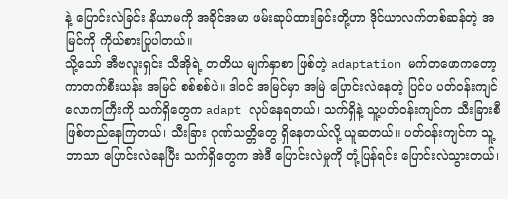နဲ့ ပြောင်းလဲခြင်း နိယာမကို အခိုင်အမာ ဖမ်းဆုပ်ထားခြင်းတို့ဟာ ဒိုင်ယာလက်တစ်ဆန်တဲ့ အမြင်ကို ကိုယ်စားပြုပါတယ်။
သို့သော် အီဗလူးရှင်း သီအိုရဲ့ တတိယ မျက်နှာစာ ဖြစ်တဲ့ adaptation မက်တဖောကတော့ ကာတက်စီးယန်း အမြင် စစ်စစ်ပဲ။ ဒါဝင် အမြင်မှာ အမြဲ ပြောင်းလဲနေတဲ့ ပြင်ပ ပတ်ဝန်းကျင် လောကကြီးကို သက်ရှိတွေက adapt လုပ်နေရတယ်၊ သက်ရှိနဲ့ သူ့ပတ်ဝန်းကျင်က သီးခြားစီ ဖြစ်တည်နေကြတယ်၊ သီးခြား ဂုဏ်သတ္တိတွေ ရှိနေတယ်လို့ ယူဆတယ်။ ပတ်ဝန်းကျင်က သူ့ဘာသာ ပြောင်းလဲနေပြီး သက်ရှိတွေက အဲဒီ ပြောင်းလဲမှုကို တုံ့ပြန်ရင်း ပြောင်းလဲသွားတယ်၊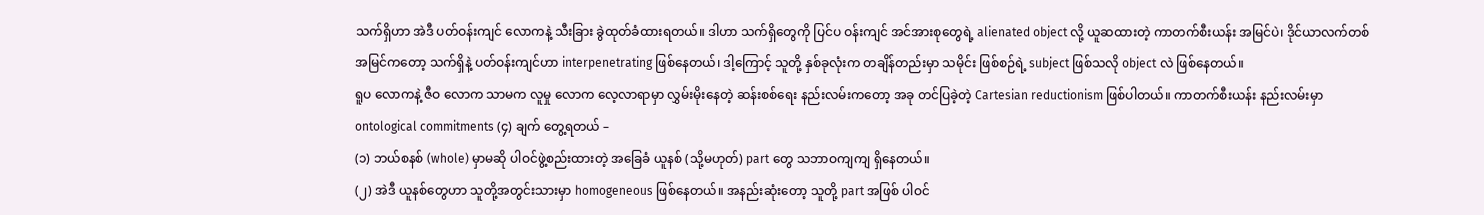သက်ရှိဟာ အဲဒီ ပတ်ဝန်းကျင် လောကနဲ့ သီးခြား ခွဲထုတ်ခံထားရတယ်။ ဒါဟာ သက်ရှိတွေကို ပြင်ပ ဝန်းကျင် အင်အားစုတွေရဲ့ alienated object လို့ ယူဆထားတဲ့ ကာတက်စီးယန်း အမြင်ပဲ၊ ဒိုင်ယာလက်တစ် အမြင်ကတော့ သက်ရှိနဲ့ ပတ်ဝန်းကျင်ဟာ interpenetrating ဖြစ်နေတယ်၊ ဒါ့ကြောင့် သူတို့ နှစ်ခုလုံးက တချိန်တည်းမှာ သမိုင်း ဖြစ်စဉ်ရဲ့ subject ဖြစ်သလို object လဲ ဖြစ်နေတယ်။
ရူပ လောကနဲ့ ဇီဝ လောက သာမက လူမှု လောက လေ့လာရာမှာ လွှမ်းမိုးနေတဲ့ ဆန်းစစ်ရေး နည်းလမ်းကတော့ အခု တင်ပြခဲ့တဲ့ Cartesian reductionism ဖြစ်ပါတယ်။ ကာတက်စီးယန်း နည်းလမ်းမှာ ontological commitments (၄) ချက် တွေ့ရတယ် –
(၁) ဘယ်စနစ် (whole) မှာမဆို ပါဝင်ဖွဲ့စည်းထားတဲ့ အခြေခံ ယူနစ် (သို့မဟုတ်) part တွေ သဘာဝကျကျ ရှိနေတယ်။
(၂) အဲဒီ ယူနစ်တွေဟာ သူတို့အတွင်းသားမှာ homogeneous ဖြစ်နေတယ်။ အနည်းဆုံးတော့ သူတို့ part အဖြစ် ပါဝင်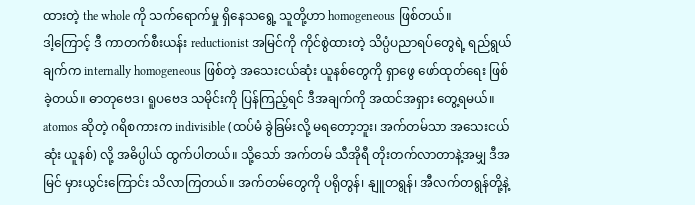ထားတဲ့ the whole ကို သက်ရောက်မှု ရှိနေသရွေ့ သူတို့ဟာ homogeneous ဖြစ်တယ်။
ဒါ့ကြောင့် ဒီ ကာတက်စီးယန်း reductionist အမြင်ကို ကိုင်စွဲထားတဲ့ သိပ္ပံပညာရပ်တွေရဲ့ ရည်ရွယ်ချက်က internally homogeneous ဖြစ်တဲ့ အသေးငယ်ဆုံး ယူနစ်တွေကို ရှာဖွေ ဖော်ထုတ်ရေး ဖြစ်ခဲ့တယ်။ ဓာတုဗေဒ၊ ရူပဗေဒ သမိုင်းကို ပြန်ကြည့်ရင် ဒီအချက်ကို အထင်အရှား တွေ့ရမယ်။ atomos ဆိုတဲ့ ဂရိစကားက indivisible (ထပ်မံ ခွဲခြမ်းလို့ မရတော့ဘူး၊ အက်တမ်သာ အသေးငယ်ဆုံး ယူနစ်) လို့ အဓိပ္ပါယ် ထွက်ပါတယ်။ သို့သော် အက်တမ် သီအိုရီ တိုးတက်လာတာနဲ့အမျှ ဒီအမြင် မှားယွင်းကြောင်း သိလာကြတယ်။ အက်တမ်တွေကို ပရိုတွန်၊ နျူတရွန်၊ အီလက်တရွန်တို့နဲ့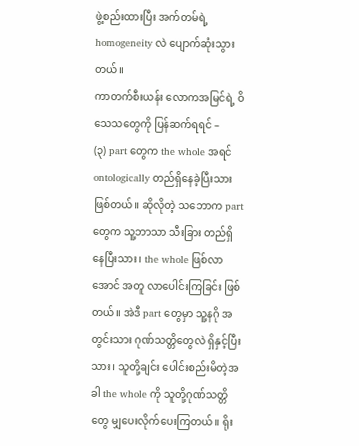ဖွဲ့စည်းထားပြီး အက်တမ်ရဲ့ homogeneity လဲ ပျောက်ဆုံးသွားတယ်။
ကာတက်စီးယန်း လောကအမြင်ရဲ့ ဝိသေသတွေကို ပြန်ဆက်ရရင် –
(၃) part တွေက the whole အရင် ontologically တည်ရှိနေခဲ့ပြီးသား ဖြစ်တယ်။ ဆိုလိုတဲ့ သဘောက part တွေက သူ့ဘာသာ သီးခြား တည်ရှိနေပြီးသား၊ the whole ဖြစ်လာအောင် အတူ လာပေါင်းကြခြင်း ဖြစ်တယ်။ အဲဒီ part တွေမှာ သူ့နဂို အတွင်းသား ဂုဏ်သတ္တိတွေလဲ ရှိနှင့်ပြီးသား၊ သူတို့ချင်း ပေါင်းစည်းမိတဲ့အခါ the whole ကို သူတို့ဂုဏ်သတ္တိတွေ မျှပေးလိုက်ပေးကြတယ်။ ရိုး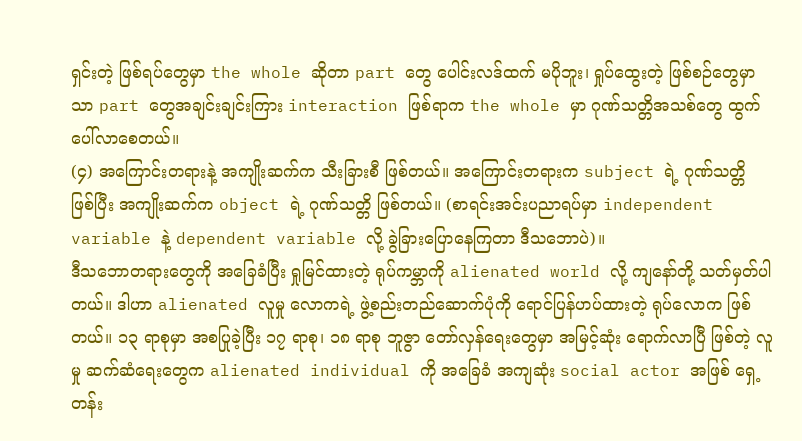ရှင်းတဲ့ ဖြစ်ရပ်တွေမှာ the whole ဆိုတာ part တွေ ပေါင်းလဒ်ထက် မပိုဘူး၊ ရှုပ်ထွေးတဲ့ ဖြစ်စဉ်တွေမှာသာ part တွေအချင်းချင်းကြား interaction ဖြစ်ရာက the whole မှာ ဂုဏ်သတ္တိအသစ်တွေ ထွက်ပေါ်လာစေတယ်။
(၄) အကြောင်းတရားနဲ့ အကျိုးဆက်က သီးခြားစီ ဖြစ်တယ်။ အကြောင်းတရားက subject ရဲ့ ဂုဏ်သတ္တိ ဖြစ်ပြီး အကျိုးဆက်က object ရဲ့ ဂုဏ်သတ္တိ ဖြစ်တယ်။ (စာရင်းအင်းပညာရပ်မှာ independent variable နဲ့ dependent variable လို့ ခွဲခြားပြောနေကြတာ ဒီသဘောပဲ)။
ဒီသဘောတရားတွေကို အခြေခံပြီး ရှုမြင်ထားတဲ့ ရုပ်ကမ္ဘာကို alienated world လို့ ကျနော်တို့ သတ်မှတ်ပါတယ်။ ဒါဟာ alienated လူမှု လောကရဲ့ ဖွဲ့စည်းတည်ဆောက်ပုံကို ရောင်ပြန်ဟပ်ထားတဲ့ ရုပ်လောက ဖြစ်တယ်။ ၁၃ ရာစုမှာ အစပြုခဲ့ပြီး ၁၇ ရာစု၊ ၁၈ ရာစု ဘူဇွာ တော်လှန်ရေးတွေမှာ အမြင့်ဆုံး ရောက်လာပြီ ဖြစ်တဲ့ လူမှု ဆက်ဆံရေးတွေက alienated individual ကို အခြေခံ အကျဆုံး social actor အဖြစ် ရှေ့တန်း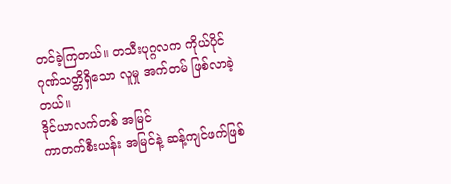တင်ခဲ့ကြတယ်။ တသီးပုဂ္ဂလက ကိုယ်ပိုင် ဂုဏ်သတ္တိရှိသော လူမှု အက်တမ် ဖြစ်လာခဲ့တယ်။
ဒိုင်ယာလက်တစ် အမြင်
ကာတက်စီးယန်း အမြင်နဲ့ ဆန့်ကျင်ဖက်ဖြစ်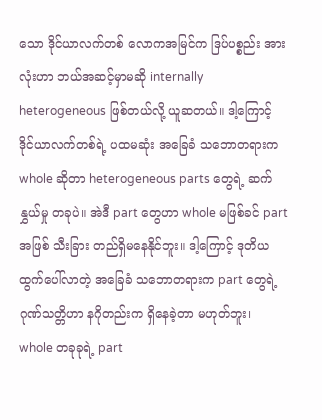သော ဒိုင်ယာလက်တစ် လောကအမြင်က ဒြပ်ပစ္စည်း အားလုံးဟာ ဘယ်အဆင့်မှာမဆို internally heterogeneous ဖြစ်တယ်လို့ ယူဆတယ်။ ဒါ့ကြောင့် ဒိုင်ယာလက်တစ်ရဲ့ ပထမဆုံး အခြေခံ သဘောတရားက whole ဆိုတာ heterogeneous parts တွေရဲ့ ဆက်နွှယ်မှု တခုပဲ။ အဲဒီ part တွေဟာ whole မဖြစ်ခင် part အဖြစ် သီးခြား တည်ရှိမနေနိုင်ဘူး။ ဒါ့ကြောင့် ဒုတိယ ထွက်ပေါ်လာတဲ့ အခြေခံ သဘောတရားက part တွေရဲ့ ဂုဏ်သတ္တိဟာ နဂိုတည်းက ရှိနေခဲ့တာ မဟုတ်ဘူး၊ whole တခုခုရဲ့ part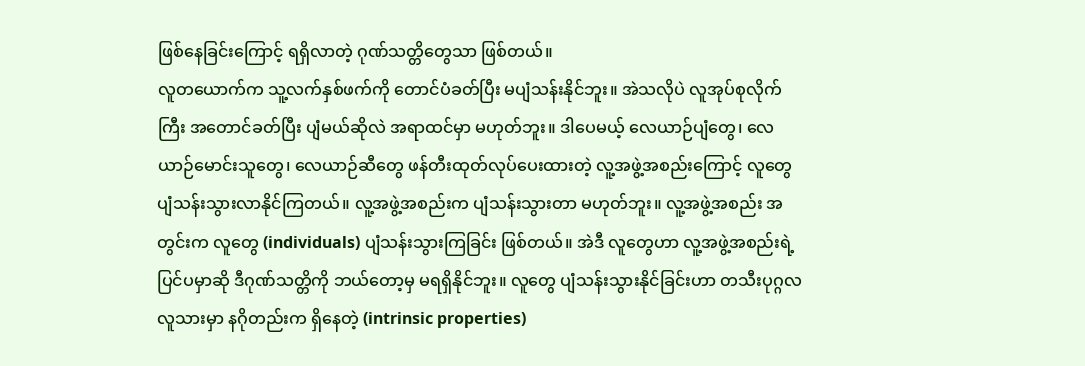ဖြစ်နေခြင်းကြောင့် ရရှိလာတဲ့ ဂုဏ်သတ္တိတွေသာ ဖြစ်တယ်။
လူတယောက်က သူ့လက်နှစ်ဖက်ကို တောင်ပံခတ်ပြီး မပျံသန်းနိုင်ဘူး။ အဲသလိုပဲ လူအုပ်စုလိုက်ကြီး အတောင်ခတ်ပြီး ပျံမယ်ဆိုလဲ အရာထင်မှာ မဟုတ်ဘူး။ ဒါပေမယ့် လေယာဉ်ပျံတွေ၊ လေယာဉ်မောင်းသူတွေ၊ လေယာဉ်ဆီတွေ ဖန်တီးထုတ်လုပ်ပေးထားတဲ့ လူ့အဖွဲ့အစည်းကြောင့် လူတွေ ပျံသန်းသွားလာနိုင်ကြတယ်။ လူ့အဖွဲ့အစည်းက ပျံသန်းသွားတာ မဟုတ်ဘူး။ လူ့အဖွဲ့အစည်း အတွင်းက လူတွေ (individuals) ပျံသန်းသွားကြခြင်း ဖြစ်တယ်။ အဲဒီ လူတွေဟာ လူ့အဖွဲ့အစည်းရဲ့ ပြင်ပမှာဆို ဒီဂုဏ်သတ္တိကို ဘယ်တော့မှ မရရှိနိုင်ဘူး။ လူတွေ ပျံသန်းသွားနိုင်ခြင်းဟာ တသီးပုဂ္ဂလ လူသားမှာ နဂိုတည်းက ရှိနေတဲ့ (intrinsic properties)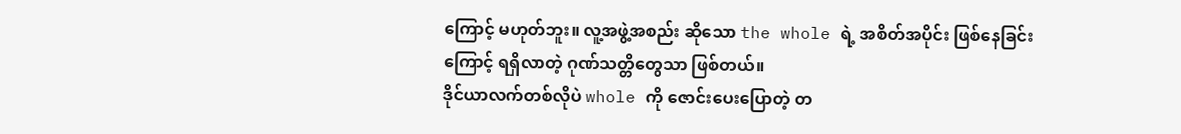ကြောင့် မဟုတ်ဘူး။ လူ့အဖွဲ့အစည်း ဆိုသော the whole ရဲ့ အစိတ်အပိုင်း ဖြစ်နေခြင်းကြောင့် ရရှိလာတဲ့ ဂုဏ်သတ္တိတွေသာ ဖြစ်တယ်။
ဒိုင်ယာလက်တစ်လိုပဲ whole ကို ဇောင်းပေးပြောတဲ့ တ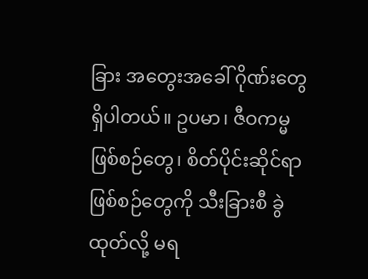ခြား အတွေးအခေါ် ဂိုဏ်းတွေ ရှိပါတယ်။ ဥပမာ၊ ဇီဝကမ္မ ဖြစ်စဉ်တွေ၊ စိတ်ပိုင်းဆိုင်ရာ ဖြစ်စဉ်တွေကို သီးခြားစီ ခွဲထုတ်လို့ မရ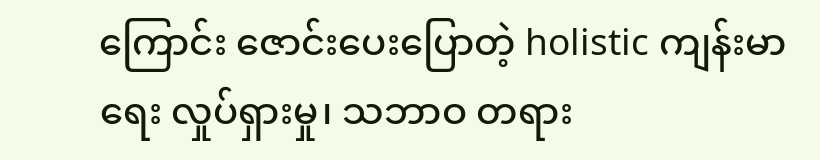ကြောင်း ဇောင်းပေးပြောတဲ့ holistic ကျန်းမာရေး လှုပ်ရှားမှု၊ သဘာဝ တရား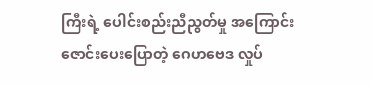ကြီးရဲ့ ပေါင်းစည်းညီညွတ်မှု အကြောင်း ဇောင်းပေးပြောတဲ့ ဂေဟဗေဒ လှုပ်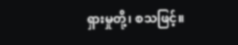ရှားမှုတို့၊ စသဖြင့်။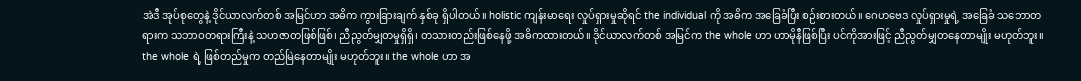အဲဒီ အုပ်စုတွေနဲ့ ဒိုင်ယာလက်တစ် အမြင်ဟာ အဓိက ကွားခြားချက် နှစ်ခု ရှိပါတယ်။ holistic ကျန်းမာရေး လှုပ်ရှားမှုဆိုရင် the individual ကို အဓိက အခြေခံပြီး စဉ်းစားတယ်။ ဂေဟဗေဒ လှုပ်ရှားမှုရဲ့ အခြေခံ သဘောတရားက သဘာဝတရားကြီးနဲ့ သဟဇာတဖြစ်ဖြစ်၊ ညီညွတ်မျှတမှုရှိရှိ၊ တသားတည်းဖြစ်နေဖို့ အဓိကထားတယ်။ ဒိုင်ယာလက်တစ် အမြင်က the whole ဟာ ဟာမိုနီဖြစ်ပြီး ပင်ကိုအားဖြင့် ညီညွတ်မျှတနေတာမျိုး မဟုတ်ဘူး။ the whole ရဲ့ ဖြစ်တည်မှုက တည်မြဲနေတာမျိုး မဟုတ်ဘူး။ the whole ဟာ အ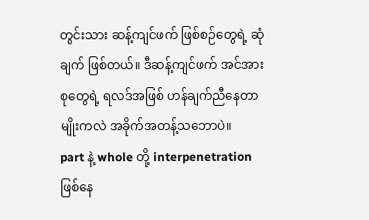တွင်းသား ဆန့်ကျင်ဖက် ဖြစ်စဉ်တွေရဲ့ ဆုံချက် ဖြစ်တယ်။ ဒီဆန့်ကျင်ဖက် အင်အားစုတွေရဲ့ ရလဒ်အဖြစ် ဟန်ချက်ညီနေတာမျိုးကလဲ အခိုက်အတန့်သဘောပဲ။
part နဲ့ whole တို့ interpenetration ဖြစ်နေ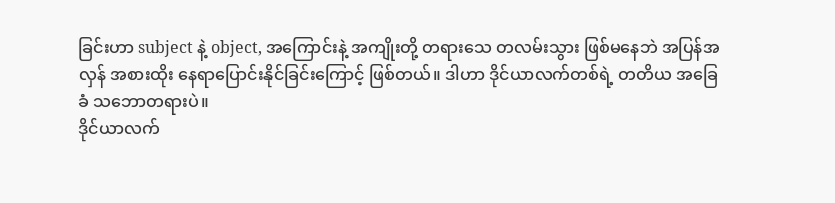ခြင်းဟာ subject နဲ့ object, အကြောင်းနဲ့ အကျိုးတို့ တရားသေ တလမ်းသွား ဖြစ်မနေဘဲ အပြန်အလှန် အစားထိုး နေရာပြောင်းနိုင်ခြင်းကြောင့် ဖြစ်တယ်။ ဒါဟာ ဒိုင်ယာလက်တစ်ရဲ့ တတိယ အခြေခံ သဘောတရားပဲ။
ဒိုင်ယာလက်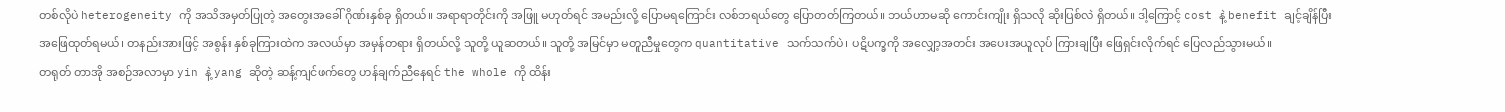တစ်လိုပဲ heterogeneity ကို အသိအမှတ်ပြုတဲ့ အတွေးအခေါ် ဂိုဏ်းနှစ်ခု ရှိတယ်။ အရာရာတိုင်းကို အဖြူ မဟုတ်ရင် အမည်းလို့ ပြောမရကြောင်း လစ်ဘရယ်တွေ ပြောတတ်ကြတယ်။ ဘယ်ဟာမဆို ကောင်းကျိုး ရှိသလို ဆိုးပြစ်လဲ ရှိတယ်။ ဒါ့ကြောင့် cost နဲ့ benefit ချင့်ချိန်ပြီး အဖြေထုတ်ရမယ်၊ တနည်းအားဖြင့် အစွန်း နှစ်ခုကြားထဲက အလယ်မှာ အမှန်တရား ရှိတယ်လို့ သူတို့ ယူဆတယ်။ သူတို့ အမြင်မှာ မတူညီမှုတွေက quantitative သက်သက်ပဲ၊ ပဋိပက္ခကို အလျှော့အတင်း အပေးအယူလုပ် ကြားချပြီး ဖြေရှင်းလိုက်ရင် ပြေလည်သွားမယ်။
တရုတ် တာအို အစဉ်အလာမှာ yin နဲ့ yang ဆိုတဲ့ ဆန့်ကျင်ဖက်တွေ ဟန်ချက်ညီနေရင် the whole ကို ထိန်း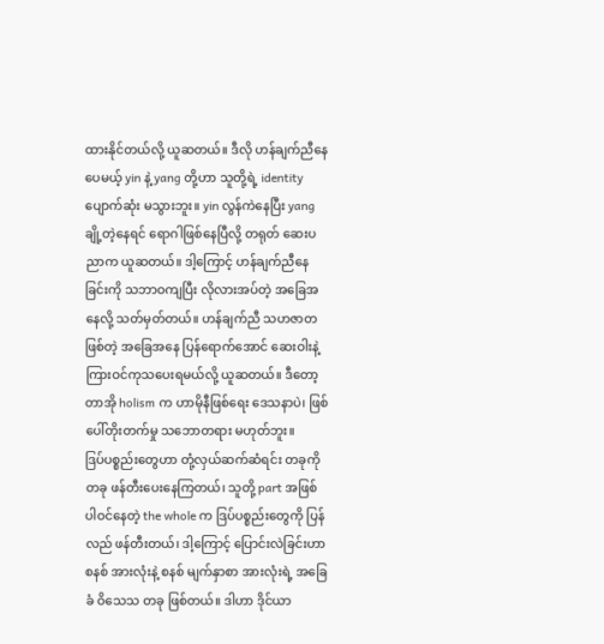ထားနိုင်တယ်လို့ ယူဆတယ်။ ဒီလို ဟန်ချက်ညီနေပေမယ့် yin နဲ့ yang တို့ဟာ သူတို့ရဲ့ identity ပျောက်ဆုံး မသွားဘူး။ yin လွန်ကဲနေပြီး yang ချို့တဲ့နေရင် ရောဂါဖြစ်နေပြီလို့ တရုတ် ဆေးပညာက ယူဆတယ်။ ဒါ့ကြောင့် ဟန်ချက်ညီနေခြင်းကို သဘာဝကျပြီး လိုလားအပ်တဲ့ အခြေအနေလို့ သတ်မှတ်တယ်။ ဟန်ချက်ညီ သဟဇာတ ဖြစ်တဲ့ အခြေအနေ ပြန်ရောက်အောင် ဆေးဝါးနဲ့ ကြားဝင်ကုသပေးရမယ်လို့ ယူဆတယ်။ ဒီတော့ တာအို holism က ဟာမိုနီဖြစ်ရေး ဒေသနာပဲ၊ ဖြစ်ပေါ်တိုးတက်မှု သဘောတရား မဟုတ်ဘူး။
ဒြပ်ပစ္စည်းတွေဟာ တုံ့လှယ်ဆက်ဆံရင်း တခုကို တခု ဖန်တီးပေးနေကြတယ်၊ သူတို့ part အဖြစ် ပါဝင်နေတဲ့ the whole က ဒြပ်ပစ္စည်းတွေကို ပြန်လည် ဖန်တီးတယ်၊ ဒါ့ကြောင့် ပြောင်းလဲခြင်းဟာ စနစ် အားလုံးနဲ့ စနစ် မျက်နှာစာ အားလုံးရဲ့ အခြေခံ ဝိသေသ တခု ဖြစ်တယ်။ ဒါဟာ ဒိုင်ယာ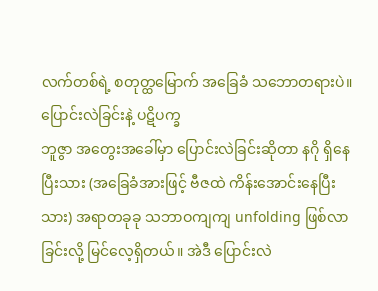လက်တစ်ရဲ့ စတုတ္ထမြောက် အခြေခံ သဘောတရားပဲ။
ပြောင်းလဲခြင်းနဲ့ ပဋိပက္ခ
ဘူဇွာ အတွေးအခေါ်မှာ ပြောင်းလဲခြင်းဆိုတာ နဂို ရှိနေပြီးသား (အခြေခံအားဖြင့် ဗီဇထဲ ကိန်းအောင်းနေပြီးသား) အရာတခုခု သဘာဝကျကျ unfolding ဖြစ်လာခြင်းလို့ မြင်လေ့ရှိတယ်။ အဲဒီ ပြောင်းလဲ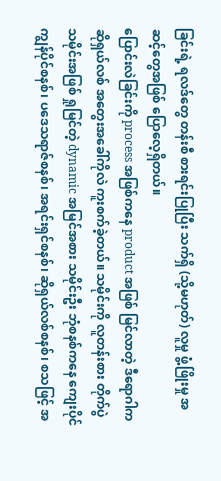ခြင်းရဲ့ ရလဒ်တွေ တန်းစီ စားရင်းပြုပြီး သက်ရှိ (သို့မဟုတ်) လူမှု ဖွံ့ဖြိုးမှု အဆင့်တွေအဖြစ် ပြောလေ့ရှိတယ်။
ပြောင်းလဲခြင်းကို process အဖြစ်ကနေ product အဖြစ် မြင်လာတဲ့ ဒီရောဂါက ဆိုရှယ်လစ် အတွေးအခေါ်ကိုလဲ ကူးစက်ခဲ့တယ်။ သမိုင်းကို လူတန်းစား တိုက်ပွဲ သမိုင်းအဖြစ် ရှုမြင်တဲ့ dynamic အမြင်အစား သမိုင်းဦး ဘုံစနစ်ကနေ ကျေးပိုင်ကျွန်ပိုင်စနစ်၊ ပဒေသရာဇ်စနစ်၊ အရင်းရှင်စနစ်၊ ဆိုရှယ်လစ်စနစ်၊ စသဖြင့် အ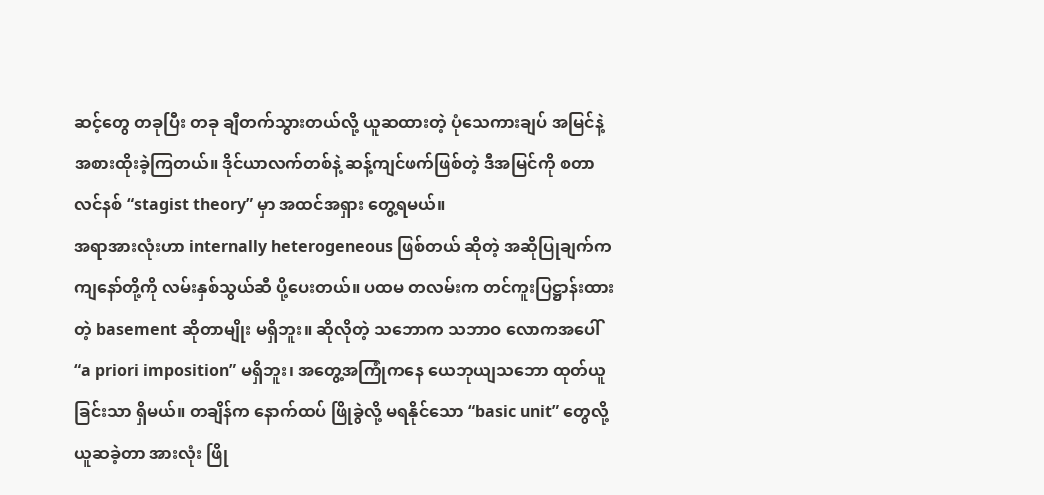ဆင့်တွေ တခုပြီး တခု ချီတက်သွားတယ်လို့ ယူဆထားတဲ့ ပုံသေကားချပ် အမြင်နဲ့ အစားထိုးခဲ့ကြတယ်။ ဒိုင်ယာလက်တစ်နဲ့ ဆန့်ကျင်ဖက်ဖြစ်တဲ့ ဒီအမြင်ကို စတာလင်နစ် “stagist theory” မှာ အထင်အရှား တွေ့ရမယ်။
အရာအားလုံးဟာ internally heterogeneous ဖြစ်တယ် ဆိုတဲ့ အဆိုပြုချက်က ကျနော်တို့ကို လမ်းနှစ်သွယ်ဆီ ပို့ပေးတယ်။ ပထမ တလမ်းက တင်ကူးပြဋ္ဌာန်းထားတဲ့ basement ဆိုတာမျိုး မရှိဘူး။ ဆိုလိုတဲ့ သဘောက သဘာဝ လောကအပေါ် “a priori imposition” မရှိဘူး၊ အတွေ့အကြုံကနေ ယေဘုယျသဘော ထုတ်ယူခြင်းသာ ရှိမယ်။ တချိန်က နောက်ထပ် ဖြိုခွဲလို့ မရနိုင်သော “basic unit” တွေလို့ ယူဆခဲ့တာ အားလုံး ဖြို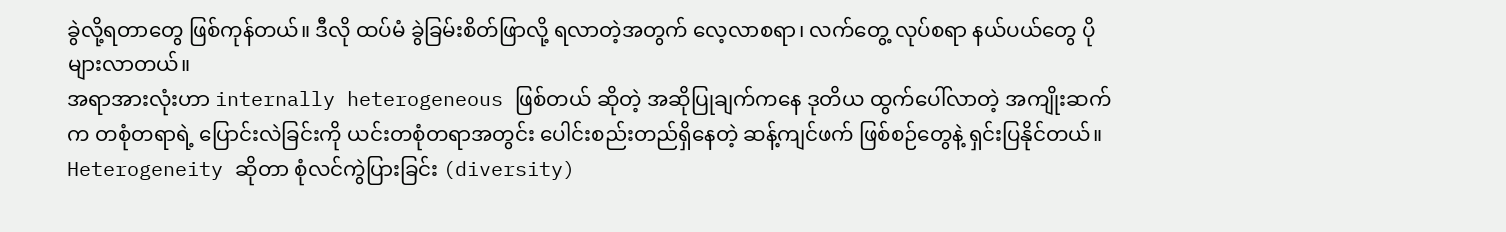ခွဲလို့ရတာတွေ ဖြစ်ကုန်တယ်။ ဒီလို ထပ်မံ ခွဲခြမ်းစိတ်ဖြာလို့ ရလာတဲ့အတွက် လေ့လာစရာ၊ လက်တွေ့ လုပ်စရာ နယ်ပယ်တွေ ပိုများလာတယ်။
အရာအားလုံးဟာ internally heterogeneous ဖြစ်တယ် ဆိုတဲ့ အဆိုပြုချက်ကနေ ဒုတိယ ထွက်ပေါ်လာတဲ့ အကျိုးဆက်က တစုံတရာရဲ့ ပြောင်းလဲခြင်းကို ယင်းတစုံတရာအတွင်း ပေါင်းစည်းတည်ရှိနေတဲ့ ဆန့်ကျင်ဖက် ဖြစ်စဉ်တွေနဲ့ ရှင်းပြနိုင်တယ်။ Heterogeneity ဆိုတာ စုံလင်ကွဲပြားခြင်း (diversity)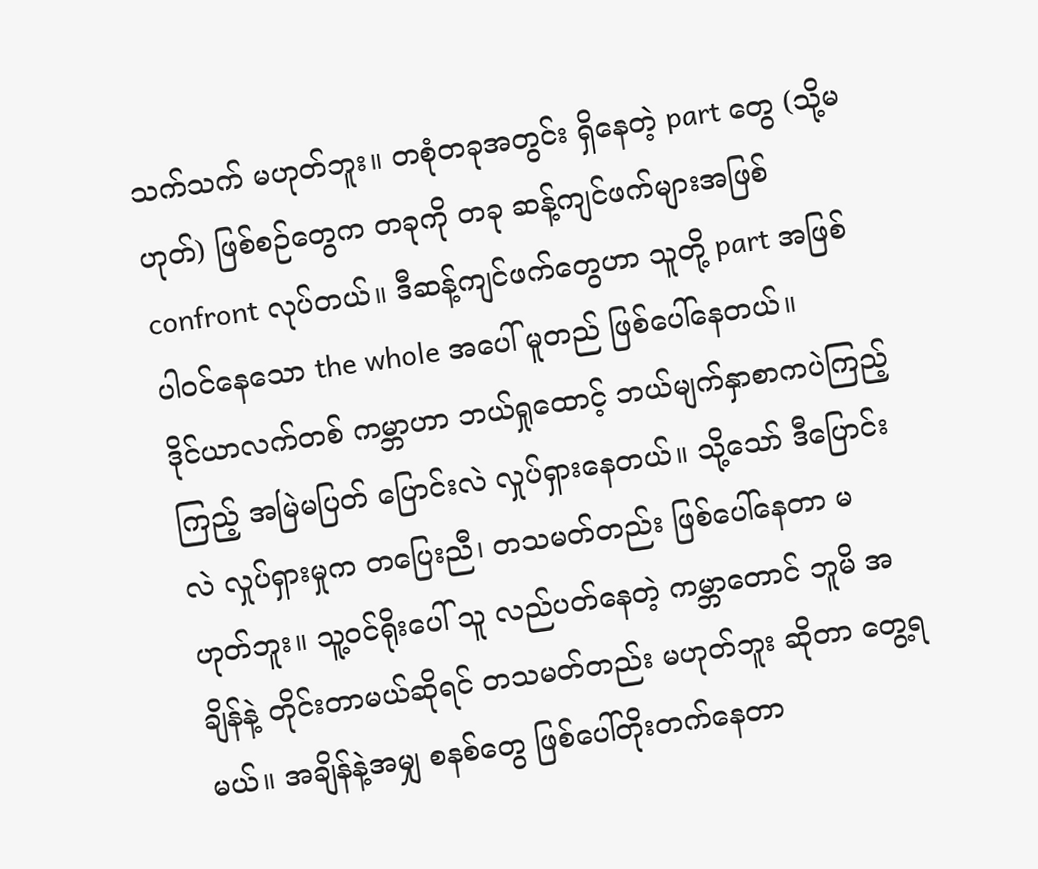သက်သက် မဟုတ်ဘူး။ တစုံတခုအတွင်း ရှိနေတဲ့ part တွေ (သို့မဟုတ်) ဖြစ်စဉ်တွေက တခုကို တခု ဆန့်ကျင်ဖက်များအဖြစ် confront လုပ်တယ်။ ဒီဆန့်ကျင်ဖက်တွေဟာ သူတို့ part အဖြစ် ပါဝင်နေသော the whole အပေါ် မူတည် ဖြစ်ပေါ်နေတယ်။
ဒိုင်ယာလက်တစ် ကမ္ဘာဟာ ဘယ်ရှုထောင့် ဘယ်မျက်နှာစာကပဲကြည့်ကြည့် အမြဲမပြတ် ပြောင်းလဲ လှုပ်ရှားနေတယ်။ သို့သော် ဒီပြောင်းလဲ လှုပ်ရှားမှုက တပြေးညီ၊ တသမတ်တည်း ဖြစ်ပေါ်နေတာ မဟုတ်ဘူး။ သူ့ဝင်ရိုးပေါ် သူ လည်ပတ်နေတဲ့ ကမ္ဘာတောင် ဘူမိ အချိန်နဲ့ တိုင်းတာမယ်ဆိုရင် တသမတ်တည်း မဟုတ်ဘူး ဆိုတာ တွေ့ရမယ်။ အချိန်နဲ့အမျှ စနစ်တွေ ဖြစ်ပေါ်တိုးတက်နေတာ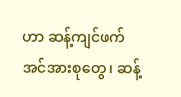ဟာ ဆန့်ကျင်ဖက် အင်အားစုတွေ၊ ဆန့်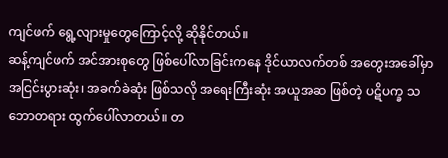ကျင်ဖက် ရွေ့လျားမှုတွေကြောင့်လို့ ဆိုနိုင်တယ်။
ဆန့်ကျင်ဖက် အင်အားစုတွေ ဖြစ်ပေါ်လာခြင်းကနေ ဒိုင်ယာလက်တစ် အတွေးအခေါ်မှာ အငြင်းပွားဆုံး၊ အခက်ခဲဆုံး ဖြစ်သလို အရေးကြီးဆုံး အယူအဆ ဖြစ်တဲ့ ပဋိပက္ခ သဘောတရား ထွက်ပေါ်လာတယ်။ တ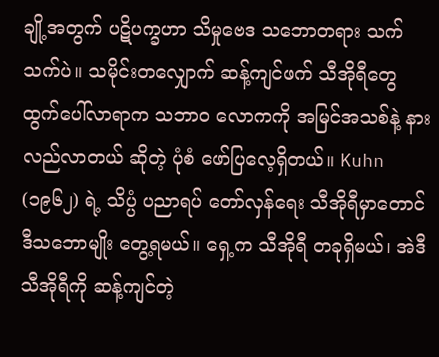ချို့အတွက် ပဋိပက္ခဟာ သိမှုဗေဒ သဘောတရား သက်သက်ပဲ။ သမိုင်းတလျှောက် ဆန့်ကျင်ဖက် သီအိုရီတွေ ထွက်ပေါ်လာရာက သဘာဝ လောကကို အမြင်အသစ်နဲ့ နားလည်လာတယ် ဆိုတဲ့ ပုံစံ ဖော်ပြလေ့ရှိတယ်။ Kuhn (၁၉၆၂) ရဲ့ သိပ္ပံ ပညာရပ် တော်လှန်ရေး သီအိုရီမှာတောင် ဒီသဘောမျိုး တွေ့ရမယ်။ ရှေ့က သီအိုရီ တခုရှိမယ်၊ အဲဒီ သီအိုရီကို ဆန့်ကျင်တဲ့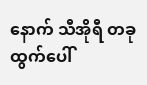နောက် သီအိုရီ တခု ထွက်ပေါ်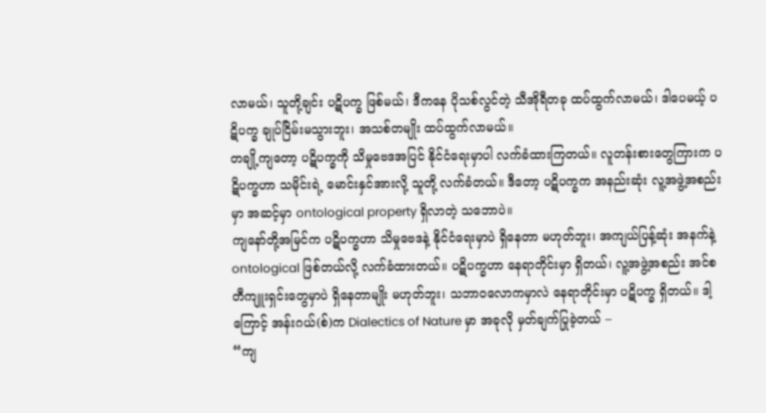လာမယ်၊ သူတို့ချင်း ပဋိပက္ခ ဖြစ်မယ်၊ ဒီကနေ ပိုသစ်လွင်တဲ့ သီအိုရီတခု ထပ်ထွက်လာမယ်၊ ဒါပေမယ့် ပဋိပက္ခ ချုပ်ငြိမ်းမသွားဘူး၊ အသစ်တမျိုး ထပ်ထွက်လာမယ်။
တချို့ကျတော့ ပဋိပက္ခကို သိမှုဗေဒအပြင် နိုင်ငံရေးမှာပါ လက်ခံထားကြတယ်။ လူတန်းစားတွေကြားက ပဋိပက္ခဟာ သမိုင်းရဲ့ မောင်းနှင်အားလို့ သူတို့ လက်ခံတယ်။ ဒီတော့ ပဋိပက္ခက အနည်းဆုံး လူ့အဖွဲ့အစည်းမှာ အဆင့်မှာ ontological property ရှိလာတဲ့ သဘောပဲ။
ကျနော်တို့အမြင်က ပဋိပက္ခဟာ သိမှုဗေဒနဲ့ နိုင်ငံရေးမှာပဲ ရှိနေတာ မဟုတ်ဘူး၊ အကျယ်ပြန့်ဆုံး အနက်နဲ့ ontological ဖြစ်တယ်လို့ လက်ခံထားတယ်။ ပဋိပက္ခဟာ နေရာတိုင်းမှာ ရှိတယ်၊ လူ့အဖွဲ့အစည်း အင်စတီကျူးရှင်းတွေမှာပဲ ရှိနေတာမျိုး မဟုတ်ဘူး၊ သဘာဝလောကမှာလဲ နေရာတိုင်းမှာ ပဋိပက္ခ ရှိတယ်။ ဒါ့ကြောင့် အန်းဂယ်(စ်)က Dialectics of Nature မှာ အခုလို မှတ်ချက်ပြုခဲ့တယ် –
“ကျ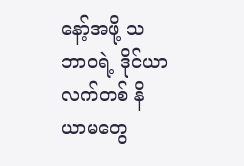နော့်အဖို့ သဘာဝရဲ့ ဒိုင်ယာလက်တစ် နိယာမတွေ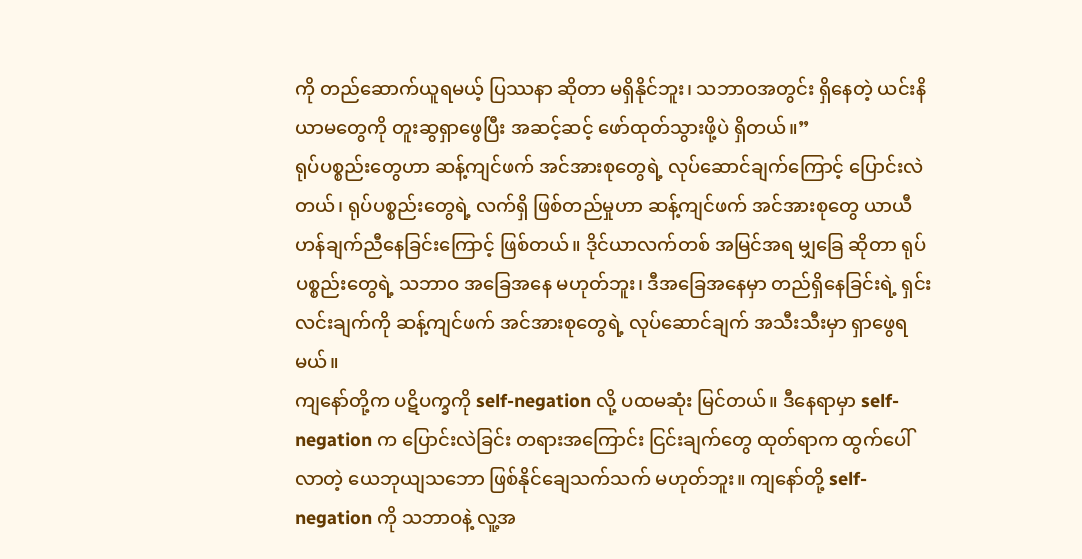ကို တည်ဆောက်ယူရမယ့် ပြဿနာ ဆိုတာ မရှိနိုင်ဘူး၊ သဘာဝအတွင်း ရှိနေတဲ့ ယင်းနိယာမတွေကို တူးဆွရှာဖွေပြီး အဆင့်ဆင့် ဖော်ထုတ်သွားဖို့ပဲ ရှိတယ်။”
ရုပ်ပစ္စည်းတွေဟာ ဆန့်ကျင်ဖက် အင်အားစုတွေရဲ့ လုပ်ဆောင်ချက်ကြောင့် ပြောင်းလဲတယ်၊ ရုပ်ပစ္စည်းတွေရဲ့ လက်ရှိ ဖြစ်တည်မှုဟာ ဆန့်ကျင်ဖက် အင်အားစုတွေ ယာယီ ဟန်ချက်ညီနေခြင်းကြောင့် ဖြစ်တယ်။ ဒိုင်ယာလက်တစ် အမြင်အရ မျှခြေ ဆိုတာ ရုပ်ပစ္စည်းတွေရဲ့ သဘာဝ အခြေအနေ မဟုတ်ဘူး၊ ဒီအခြေအနေမှာ တည်ရှိနေခြင်းရဲ့ ရှင်းလင်းချက်ကို ဆန့်ကျင်ဖက် အင်အားစုတွေရဲ့ လုပ်ဆောင်ချက် အသီးသီးမှာ ရှာဖွေရမယ်။
ကျနော်တို့က ပဋိပက္ခကို self-negation လို့ ပထမဆုံး မြင်တယ်။ ဒီနေရာမှာ self-negation က ပြောင်းလဲခြင်း တရားအကြောင်း ငြင်းချက်တွေ ထုတ်ရာက ထွက်ပေါ်လာတဲ့ ယေဘုယျသဘော ဖြစ်နိုင်ချေသက်သက် မဟုတ်ဘူး။ ကျနော်တို့ self-negation ကို သဘာဝနဲ့ လူ့အ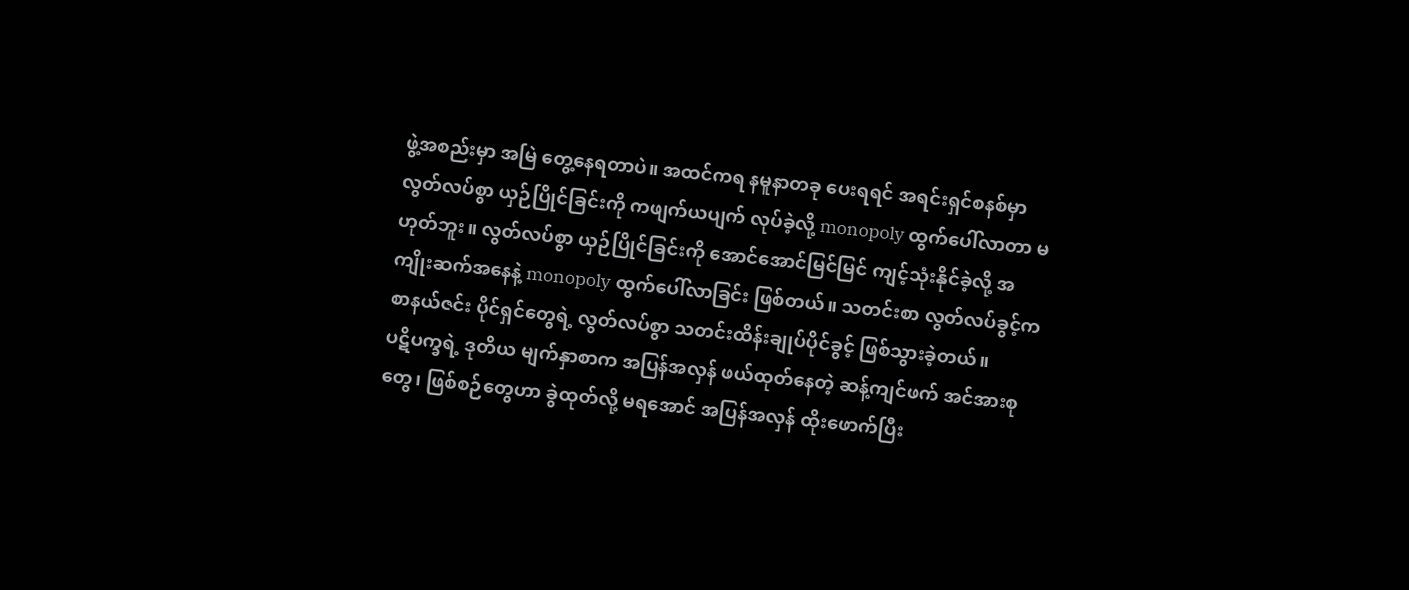ဖွဲ့အစည်းမှာ အမြဲ တွေ့နေရတာပဲ။ အထင်ကရ နမူနာတခု ပေးရရင် အရင်းရှင်စနစ်မှာ လွတ်လပ်စွာ ယှဉ်ပြိုင်ခြင်းကို ကဖျက်ယပျက် လုပ်ခဲ့လို့ monopoly ထွက်ပေါ်လာတာ မဟုတ်ဘူး။ လွတ်လပ်စွာ ယှဉ်ပြိုင်ခြင်းကို အောင်အောင်မြင်မြင် ကျင့်သုံးနိုင်ခဲ့လို့ အကျိုးဆက်အနေနဲ့ monopoly ထွက်ပေါ်လာခြင်း ဖြစ်တယ်။ သတင်းစာ လွတ်လပ်ခွင့်က စာနယ်ဇင်း ပိုင်ရှင်တွေရဲ့ လွတ်လပ်စွာ သတင်းထိန်းချုပ်ပိုင်ခွင့် ဖြစ်သွားခဲ့တယ်။
ပဋိပက္ခရဲ့ ဒုတိယ မျက်နှာစာက အပြန်အလှန် ဖယ်ထုတ်နေတဲ့ ဆန့်ကျင်ဖက် အင်အားစုတွေ၊ ဖြစ်စဉ်တွေဟာ ခွဲထုတ်လို့ မရအောင် အပြန်အလှန် ထိုးဖောက်ပြီး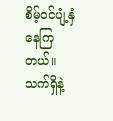စိမ့်ဝင်ပျံ့နှံနေကြတယ်။ သက်ရှိနဲ့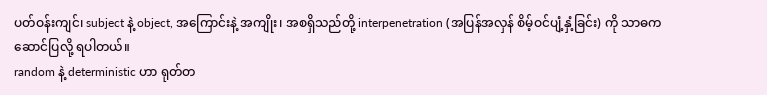ပတ်ဝန်းကျင်၊ subject နဲ့ object, အကြောင်းနဲ့ အကျိုး၊ အစရှိသည်တို့ interpenetration (အပြန်အလှန် စိမ့်ဝင်ပျံ့နှံ့ခြင်း) ကို သာဓကဆောင်ပြလို့ ရပါတယ်။
random နဲ့ deterministic ဟာ ရုတ်တ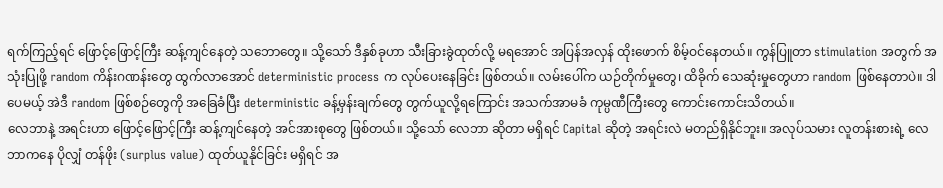ရက်ကြည့်ရင် ဖြောင့်ဖြောင့်ကြီး ဆန့်ကျင်နေတဲ့ သဘောတွေ။ သို့သော် ဒီနှစ်ခုဟာ သီးခြားခွဲထုတ်လို့ မရအောင် အပြန်အလှန် ထိုးဖောက် စိမ့်ဝင်နေတယ်။ ကွန်ပြူတာ stimulation အတွက် အသုံးပြုဖို့ random ကိန်းဂဏန်းတွေ ထွက်လာအောင် deterministic process က လုပ်ပေးနေခြင်း ဖြစ်တယ်။ လမ်းပေါ်က ယဉ်တိုက်မှုတွေ၊ ထိခိုက် သေဆုံးမှုတွေဟာ random ဖြစ်နေတာပဲ။ ဒါပေမယ့် အဲဒီ random ဖြစ်စဉ်တွေကို အခြေခံပြီး deterministic ခန့်မှန်းချက်တွေ တွက်ယူလို့ရကြောင်း အသက်အာမခံ ကုမ္ပဏီကြီးတွေ ကောင်းကောင်းသိတယ်။
လေဘာနဲ့ အရင်းဟာ ဖြောင့်ဖြောင့်ကြီး ဆန့်ကျင်နေတဲ့ အင်အားစုတွေ ဖြစ်တယ်။ သို့သော် လေဘာ ဆိုတာ မရှိရင် Capital ဆိုတဲ့ အရင်းလဲ မတည်ရှိနိုင်ဘူး။ အလုပ်သမား လူတန်းစားရဲ့ လေဘာကနေ ပိုလျှံ တန်ဖိုး (surplus value) ထုတ်ယူနိုင်ခြင်း မရှိရင် အ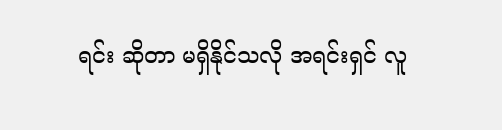ရင်း ဆိုတာ မရှိနိုင်သလို အရင်းရှင် လူ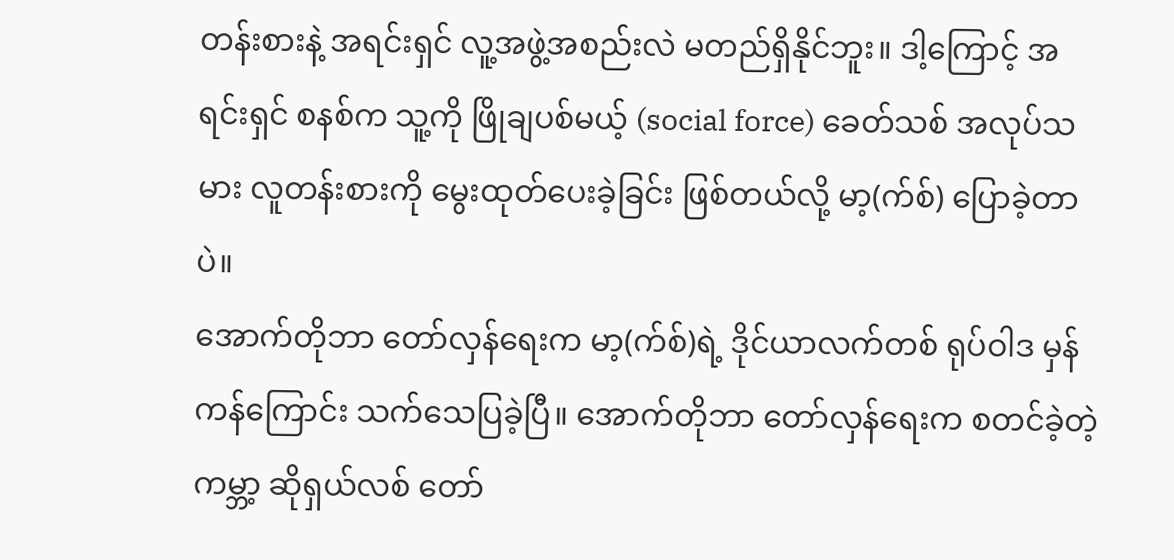တန်းစားနဲ့ အရင်းရှင် လူ့အဖွဲ့အစည်းလဲ မတည်ရှိနိုင်ဘူး။ ဒါ့ကြောင့် အရင်းရှင် စနစ်က သူ့ကို ဖြိုချပစ်မယ့် (social force) ခေတ်သစ် အလုပ်သမား လူတန်းစားကို မွေးထုတ်ပေးခဲ့ခြင်း ဖြစ်တယ်လို့ မာ့(က်စ်) ပြောခဲ့တာပဲ။
အောက်တိုဘာ တော်လှန်ရေးက မာ့(က်စ်)ရဲ့ ဒိုင်ယာလက်တစ် ရုပ်ဝါဒ မှန်ကန်ကြောင်း သက်သေပြခဲ့ပြီ။ အောက်တိုဘာ တော်လှန်ရေးက စတင်ခဲ့တဲ့ ကမ္ဘာ့ ဆိုရှယ်လစ် တော်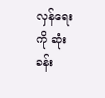လှန်ရေးကို ဆုံးခန်း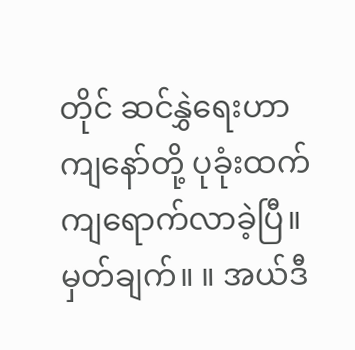တိုင် ဆင်နွှဲရေးဟာ ကျနော်တို့ ပုခုံးထက် ကျရောက်လာခဲ့ပြီ။
မှတ်ချက်။ ။ အယ်ဒီ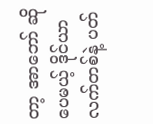တာ့ အာဘော် ဆိုပေမယ့် ဒိုင်ယာလက်တစ်နဲ့ ပတ်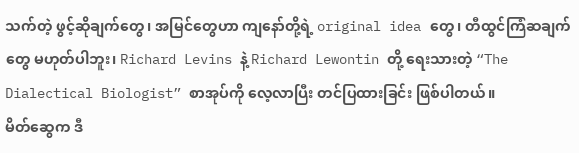သက်တဲ့ ဖွင့်ဆိုချက်တွေ၊ အမြင်တွေဟာ ကျနော်တို့ရဲ့ original idea တွေ၊ တီထွင်ကြံဆချက်တွေ မဟုတ်ပါဘူး၊ Richard Levins နဲ့ Richard Lewontin တို့ ရေးသားတဲ့ “The Dialectical Biologist” စာအုပ်ကို လေ့လာပြီး တင်ပြထားခြင်း ဖြစ်ပါတယ်။
မိတ်ဆွေက ဒီ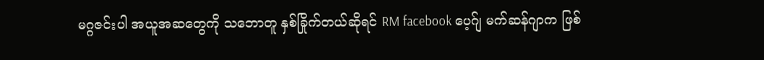မဂ္ဂဇင်းပါ အယူအဆတွေကို သဘောတူ နှစ်ခြိုက်တယ်ဆိုရင် RM facebook ပေ့ဂ်ျ မက်ဆန်ဂျာက ဖြစ်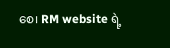စေ၊ RM website ရဲ့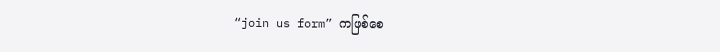“join us form” ကဖြစ်စေ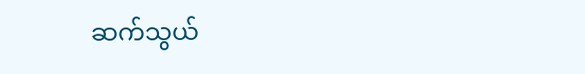ဆက်သွယ်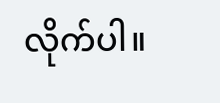လိုက်ပါ။